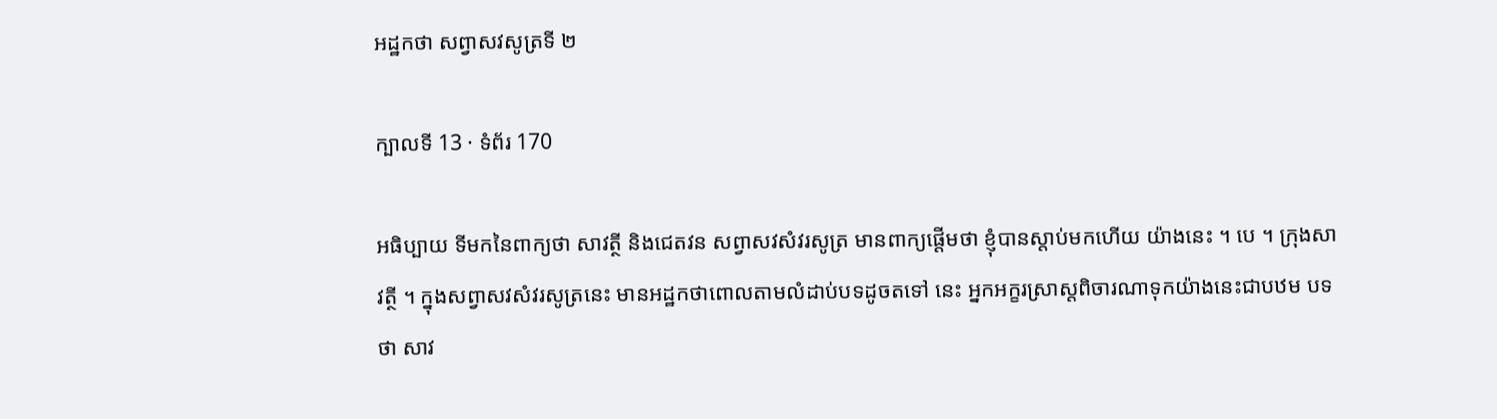អដ្ឋកថា សព្វាសវសូត្រទី ២

ក្បាលទី 13 · ទំព័រ 170

អធិប្បាយ ទីមកនៃពាក្យថា សាវត្ថី និងជេតវន សព្វាសវសំវរសូត្រ មានពាក្យផ្តើមថា ខ្ញុំបានស្តាប់មកហើយ យ៉ាងនេះ ។ បេ ។ ក្រុងសាវត្ថី ។ ក្នុងសព្វាសវសំវរសូត្រនេះ មានអដ្ឋកថាពោលតាមលំដាប់បទដូចតទៅ នេះ អ្នកអក្ខរស្រាស្តពិចារណាទុកយ៉ាងនេះជាបឋម បទថា សាវ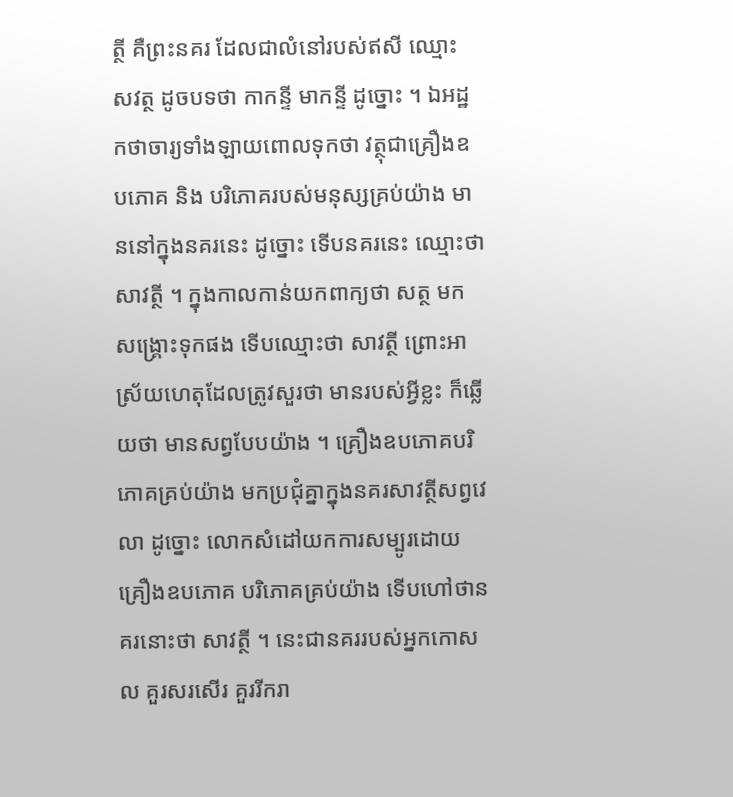ត្ថី គឺព្រះនគរ ដែលជាលំនៅរបស់ឥសី ឈ្មោះ សវត្ថ ដូចបទថា កាកន្ទី មាកន្ទី ដូច្នោះ ។ ឯអដ្ឋកថាចារ្យទាំងឡាយពោលទុកថា វត្ថុជាគ្រឿងឧបភោគ និង បរិភោគរបស់មនុស្សគ្រប់យ៉ាង មាននៅក្នុងនគរនេះ ដូច្នោះ ទើបនគរនេះ ឈ្មោះថា សាវត្ថី ។ ក្នុងកាលកាន់យកពាក្យថា សត្ថ មកសង្គ្រោះទុកផង ទើបឈ្មោះថា សាវត្ថី ព្រោះអាស្រ័យហេតុដែលត្រូវសួរថា មានរបស់អ្វីខ្លះ ក៏ឆ្លើយថា មានសព្វបែបយ៉ាង ។ គ្រឿងឧបភោគបរិភោគគ្រប់យ៉ាង មកប្រជុំគ្នាក្នុងនគរសាវត្ថីសព្វវេលា ដូច្នោះ លោកសំដៅយកការសម្បូរដោយគ្រឿងឧបភោគ បរិភោគគ្រប់យ៉ាង ទើបហៅថានគរនោះថា សាវត្ថី ។ នេះជានគររបស់អ្នកកោសល គួរសរសើរ គួររីករា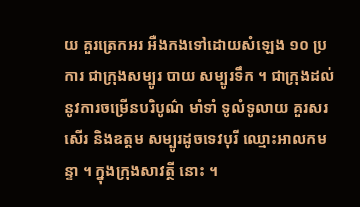យ គួរត្រេកអរ អឺងកងទៅដោយសំឡេង ១០ ប្រការ ជាក្រុងសម្បូរ បាយ សម្បូរទឹក ។ ជាក្រុងដល់នូវការចម្រើនបរិបូណ៌ មាំទាំ ទូលំទូលាយ គួរសរសើរ និងឧត្តម សម្បូរដូចទេវបុរី ឈ្មោះអាលកមន្ទា ។ ក្នុងក្រុងសាវត្ថី នោះ ។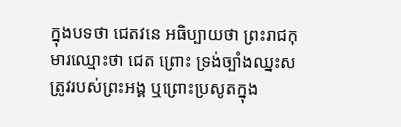ក្នុងបទថា ជេតវនេ អធិប្បាយថា ព្រះរាជកុមារឈ្មោះថា ជេត ព្រោះ ទ្រង់ច្បាំងឈ្នះសត្រូវរបស់ព្រះអង្គ ឬព្រោះប្រសូតក្នុង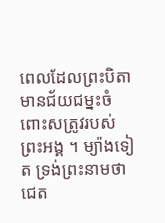ពេលដែលព្រះបិតា មានជ័យជម្នះចំពោះសត្រូវរបស់ព្រះអង្គ ។ ម្យ៉ាងទៀត ទ្រង់ព្រះនាមថា ជេត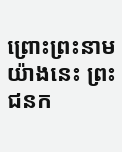ព្រោះព្រះនាមយ៉ាងនេះ ព្រះជនក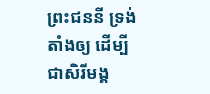ព្រះជននី ទ្រង់តាំងឲ្យ ដើម្បីជាសិរីមង្គ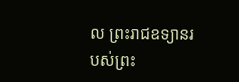ល ព្រះរាជឧទ្យានរបស់ព្រះ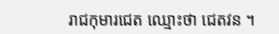រាជកុមារជេត ឈ្មោះថា ជេតវន ។